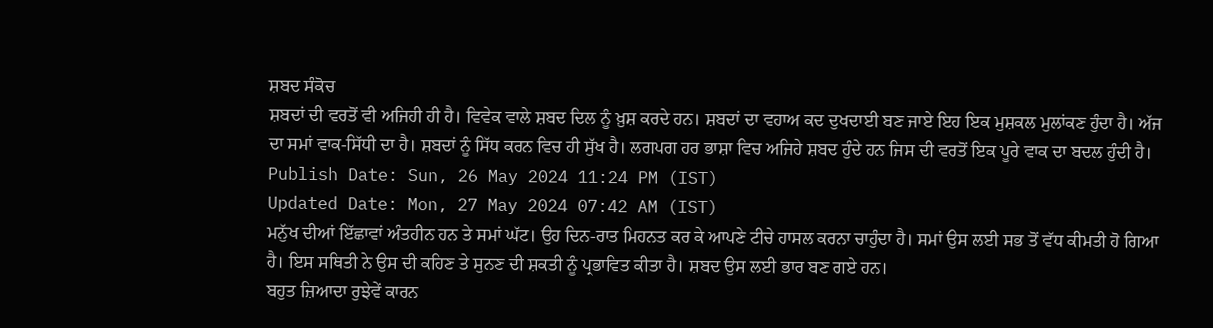ਸ਼ਬਦ ਸੰਕੋਚ
ਸ਼ਬਦਾਂ ਦੀ ਵਰਤੋਂ ਵੀ ਅਜਿਹੀ ਹੀ ਹੈ। ਵਿਵੇਕ ਵਾਲੇ ਸ਼ਬਦ ਦਿਲ ਨੂੰ ਖ਼ੁਸ਼ ਕਰਦੇ ਹਨ। ਸ਼ਬਦਾਂ ਦਾ ਵਹਾਅ ਕਦ ਦੁਖਦਾਈ ਬਣ ਜਾਏ ਇਹ ਇਕ ਮੁਸ਼ਕਲ ਮੁਲਾਂਕਣ ਹੁੰਦਾ ਹੈ। ਅੱਜ ਦਾ ਸਮਾਂ ਵਾਕ-ਸਿੱਧੀ ਦਾ ਹੈ। ਸ਼ਬਦਾਂ ਨੂੰ ਸਿੱਧ ਕਰਨ ਵਿਚ ਹੀ ਸੁੱਖ ਹੈ। ਲਗਪਗ ਹਰ ਭਾਸ਼ਾ ਵਿਚ ਅਜਿਹੇ ਸ਼ਬਦ ਹੁੰਦੇ ਹਨ ਜਿਸ ਦੀ ਵਰਤੋਂ ਇਕ ਪੂਰੇ ਵਾਕ ਦਾ ਬਦਲ ਹੁੰਦੀ ਹੈ।
Publish Date: Sun, 26 May 2024 11:24 PM (IST)
Updated Date: Mon, 27 May 2024 07:42 AM (IST)
ਮਨੁੱਖ ਦੀਆਂ ਇੱਛਾਵਾਂ ਅੰਤਹੀਨ ਹਨ ਤੇ ਸਮਾਂ ਘੱਟ। ਉਹ ਦਿਨ-ਰਾਤ ਮਿਹਨਤ ਕਰ ਕੇ ਆਪਣੇ ਟੀਚੇ ਹਾਸਲ ਕਰਨਾ ਚਾਹੁੰਦਾ ਹੈ। ਸਮਾਂ ਉਸ ਲਈ ਸਭ ਤੋਂ ਵੱਧ ਕੀਮਤੀ ਹੋ ਗਿਆ ਹੈ। ਇਸ ਸਥਿਤੀ ਨੇ ਉਸ ਦੀ ਕਹਿਣ ਤੇ ਸੁਨਣ ਦੀ ਸ਼ਕਤੀ ਨੂੰ ਪ੍ਰਭਾਵਿਤ ਕੀਤਾ ਹੈ। ਸ਼ਬਦ ਉਸ ਲਈ ਭਾਰ ਬਣ ਗਏ ਹਨ।
ਬਹੁਤ ਜ਼ਿਆਦਾ ਰੁਝੇਵੇਂ ਕਾਰਨ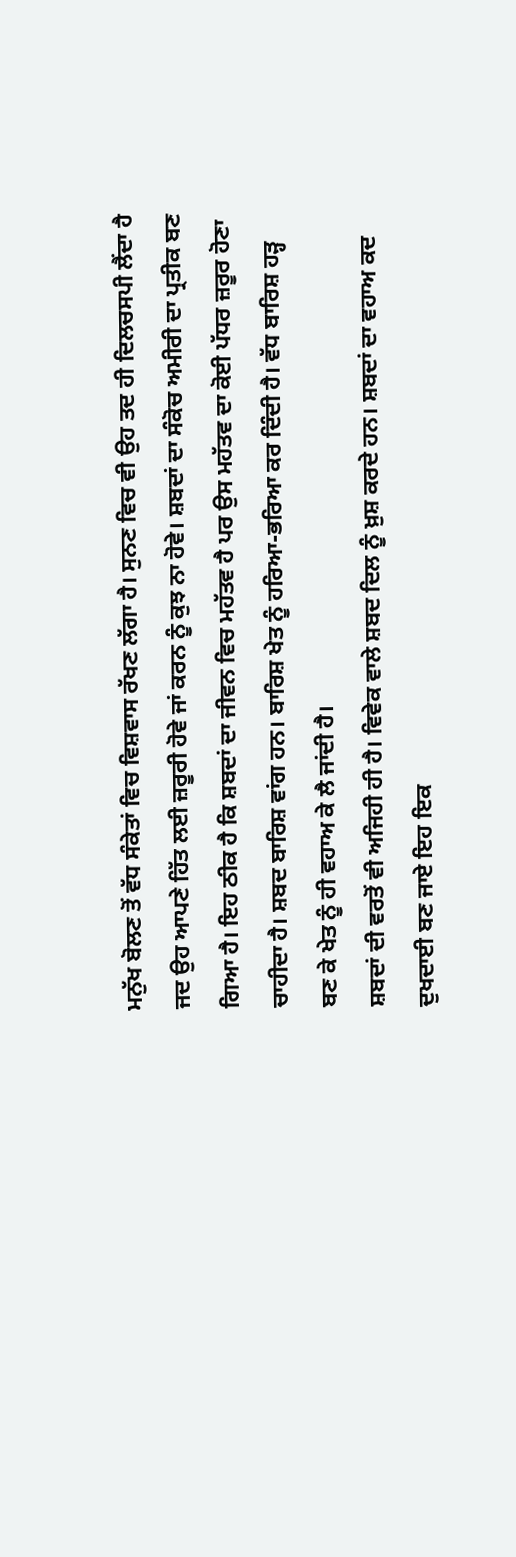ਮਨੁੱਖ ਬੋਲਣ ਤੋਂ ਵੱਧ ਸੰਕੇਤਾਂ ਵਿਚ ਵਿਸ਼ਵਾਸ ਰੱਖਣ ਲੱਗਾ ਹੈ। ਸੁਨਣ ਵਿਚ ਵੀ ਉਹ ਤਦ ਹੀ ਦਿਲਚਸਪੀ ਲੈਂਦਾ ਹੈ ਜਦ ਉਹ ਆਪਣੇ ਹਿੱਤ ਲਈ ਜ਼ਰੂਰੀ ਹੋਵੇ ਜਾਂ ਕਰਨ ਨੂੰ ਕੁਝ ਨਾ ਹੋਵੇ। ਸ਼ਬਦਾਂ ਦਾ ਸੰਕੋਚ ਅਮੀਰੀ ਦਾ ਪ੍ਰਤੀਕ ਬਣ ਗਿਆ ਹੈ। ਇਹ ਠੀਕ ਹੈ ਕਿ ਸ਼ਬਦਾਂ ਦਾ ਜੀਵਨ ਵਿਚ ਮਹੱਤਵ ਹੈ ਪਰ ਉਸ ਮਹੱਤਵ ਦਾ ਕੋਈ ਪੱਧਰ ਜ਼ਰੂਰ ਹੋਣਾ ਚਾਹੀਦਾ ਹੈ। ਸ਼ਬਦ ਬਾਰਿਸ਼ ਵਾਂਗ ਹਨ। ਬਾਰਿਸ਼ ਖੇਤ ਨੂੰ ਹਰਿਆ-ਭਰਿਆ ਕਰ ਦਿੰਦੀ ਹੈ। ਵੱਧ ਬਾਰਿਸ਼ ਹੜ੍ਹ ਬਣ ਕੇ ਖੇਤ ਨੂੰ ਹੀ ਵਹਾਅ ਕੇ ਲੈ ਜਾਂਦੀ ਹੈ।
ਸ਼ਬਦਾਂ ਦੀ ਵਰਤੋਂ ਵੀ ਅਜਿਹੀ ਹੀ ਹੈ। ਵਿਵੇਕ ਵਾਲੇ ਸ਼ਬਦ ਦਿਲ ਨੂੰ ਖ਼ੁਸ਼ ਕਰਦੇ ਹਨ। ਸ਼ਬਦਾਂ ਦਾ ਵਹਾਅ ਕਦ ਦੁਖਦਾਈ ਬਣ ਜਾਏ ਇਹ ਇਕ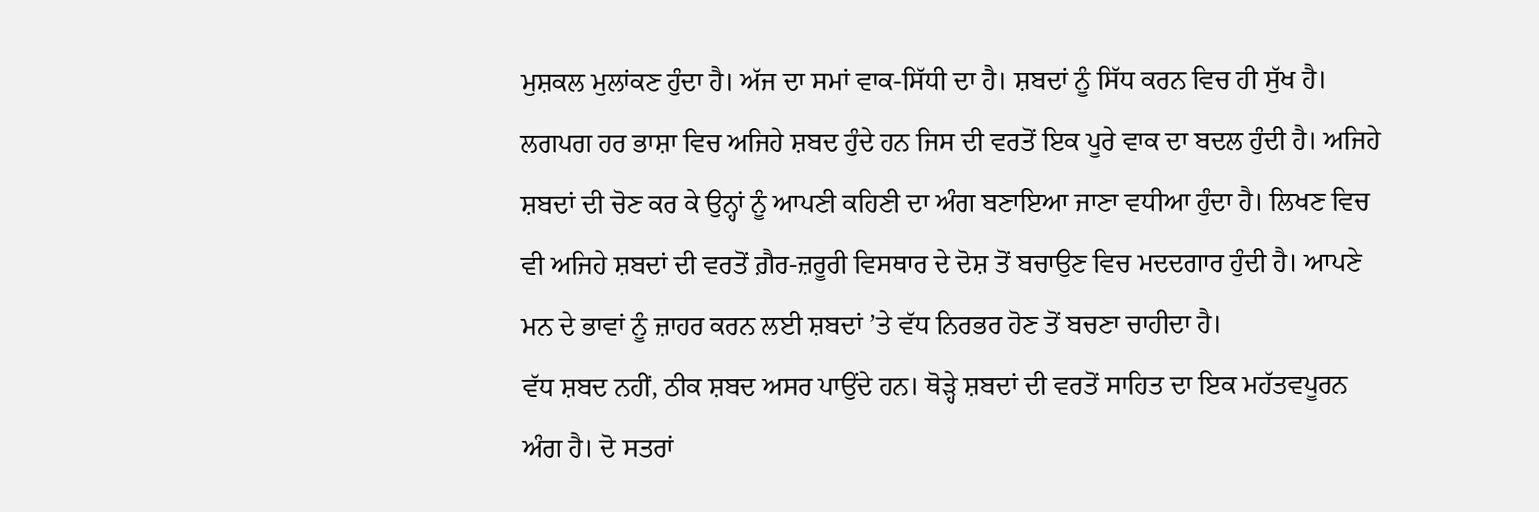ਮੁਸ਼ਕਲ ਮੁਲਾਂਕਣ ਹੁੰਦਾ ਹੈ। ਅੱਜ ਦਾ ਸਮਾਂ ਵਾਕ-ਸਿੱਧੀ ਦਾ ਹੈ। ਸ਼ਬਦਾਂ ਨੂੰ ਸਿੱਧ ਕਰਨ ਵਿਚ ਹੀ ਸੁੱਖ ਹੈ। ਲਗਪਗ ਹਰ ਭਾਸ਼ਾ ਵਿਚ ਅਜਿਹੇ ਸ਼ਬਦ ਹੁੰਦੇ ਹਨ ਜਿਸ ਦੀ ਵਰਤੋਂ ਇਕ ਪੂਰੇ ਵਾਕ ਦਾ ਬਦਲ ਹੁੰਦੀ ਹੈ। ਅਜਿਹੇ ਸ਼ਬਦਾਂ ਦੀ ਚੋਣ ਕਰ ਕੇ ਉਨ੍ਹਾਂ ਨੂੰ ਆਪਣੀ ਕਹਿਣੀ ਦਾ ਅੰਗ ਬਣਾਇਆ ਜਾਣਾ ਵਧੀਆ ਹੁੰਦਾ ਹੈ। ਲਿਖਣ ਵਿਚ ਵੀ ਅਜਿਹੇ ਸ਼ਬਦਾਂ ਦੀ ਵਰਤੋਂ ਗ਼ੈਰ-ਜ਼ਰੂਰੀ ਵਿਸਥਾਰ ਦੇ ਦੋਸ਼ ਤੋਂ ਬਚਾਉਣ ਵਿਚ ਮਦਦਗਾਰ ਹੁੰਦੀ ਹੈ। ਆਪਣੇ ਮਨ ਦੇ ਭਾਵਾਂ ਨੂੰ ਜ਼ਾਹਰ ਕਰਨ ਲਈ ਸ਼ਬਦਾਂ ’ਤੇ ਵੱਧ ਨਿਰਭਰ ਹੋਣ ਤੋਂ ਬਚਣਾ ਚਾਹੀਦਾ ਹੈ।
ਵੱਧ ਸ਼ਬਦ ਨਹੀਂ, ਠੀਕ ਸ਼ਬਦ ਅਸਰ ਪਾਉਂਦੇ ਹਨ। ਥੋੜ੍ਹੇ ਸ਼ਬਦਾਂ ਦੀ ਵਰਤੋਂ ਸਾਹਿਤ ਦਾ ਇਕ ਮਹੱਤਵਪੂਰਨ ਅੰਗ ਹੈ। ਦੋ ਸਤਰਾਂ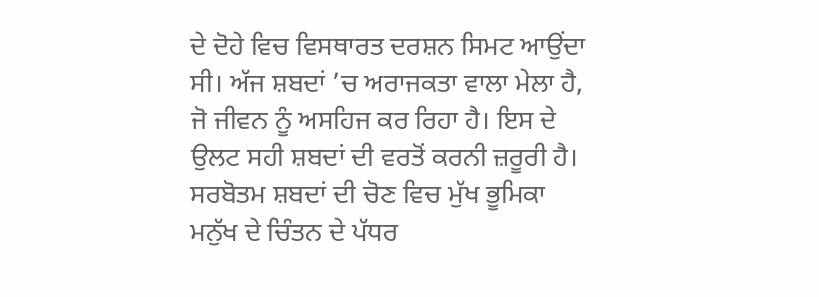ਦੇ ਦੋਹੇ ਵਿਚ ਵਿਸਥਾਰਤ ਦਰਸ਼ਨ ਸਿਮਟ ਆਉਂਦਾ ਸੀ। ਅੱਜ ਸ਼ਬਦਾਂ ’ਚ ਅਰਾਜਕਤਾ ਵਾਲਾ ਮੇਲਾ ਹੈ, ਜੋ ਜੀਵਨ ਨੂੰ ਅਸਹਿਜ ਕਰ ਰਿਹਾ ਹੈ। ਇਸ ਦੇ ਉਲਟ ਸਹੀ ਸ਼ਬਦਾਂ ਦੀ ਵਰਤੋਂ ਕਰਨੀ ਜ਼ਰੂਰੀ ਹੈ। ਸਰਬੋਤਮ ਸ਼ਬਦਾਂ ਦੀ ਚੋਣ ਵਿਚ ਮੁੱਖ ਭੂਮਿਕਾ ਮਨੁੱਖ ਦੇ ਚਿੰਤਨ ਦੇ ਪੱਧਰ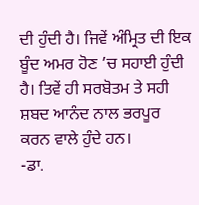ਦੀ ਹੁੰਦੀ ਹੈ। ਜਿਵੇਂ ਅੰਮ੍ਰਿਤ ਦੀ ਇਕ ਬੂੰਦ ਅਮਰ ਹੋਣ ’ਚ ਸਹਾਈ ਹੁੰਦੀ ਹੈ। ਤਿਵੇਂ ਹੀ ਸਰਬੋਤਮ ਤੇ ਸਹੀ ਸ਼ਬਦ ਆਨੰਦ ਨਾਲ ਭਰਪੂਰ ਕਰਨ ਵਾਲੇ ਹੁੰਦੇ ਹਨ।
-ਡਾ.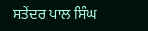ਸਤੇਂਦਰ ਪਾਲ ਸਿੰਘ